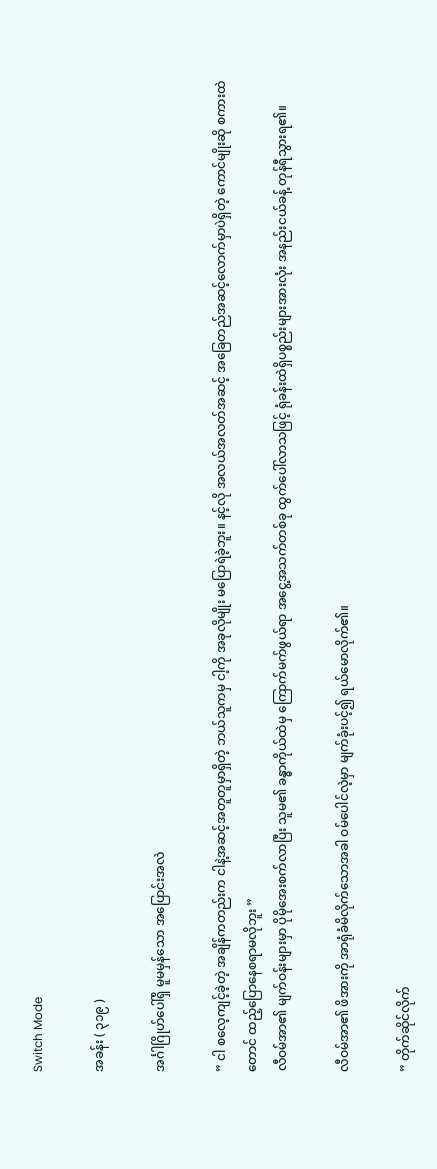Switch Mode

အခန်း ( ၃၁၉ )

အင်္ဂါဂြိုဟ်ပေါ်ရှိ မူမမှန်သော အပြောင်းအလဲ

” ငါ စလေ့ကျင့်ခဲ့တဲ့ အချိန်ကတည်းက ငါနဲ့အဆင့်အတူတူမှာရှိတဲ့ ဘယ်သူကမှ ငါ့ကို အခုလိုမျိုး မပြောရဲခဲ့ဘူး။ နင့်လို အလယ်အလတ်အဆင့် အခြေတည်အဆင့်လောက်မှာပဲရှိတဲ့ ကောင်မျိုးဆို စကားထဲတောင် ထည့်ပြောနေစရာမလိုဘူး ”
လီဝမ်အာ၏ မျက်ဝန်းများမှာ ပိုမိုအေးစက်လာပြီး သူမ၏ ခန္ဓာကိုယ်ထဲမှ ကြောက်မက်ဖွယ်ရာ အငွေ့အသက်တစ်ခု ထွက်ပေါ်လာသဖြင့် ရုံခန်းထဲရှိပစ္စည်းများအားလုံး အနည်းငယ်ခန့် တုန်ရီသွားရ၏။

လီဝမ်အာ၏ ဖိအားကို အာရုံခံမိလိုက်သောအခါ ဝမ်ပေါင်လဲ့မှာ မျက်ခုံးပင့်၍ ရယ်မောလိုက်၏။

” တိုက်ဆိုင်လိုက်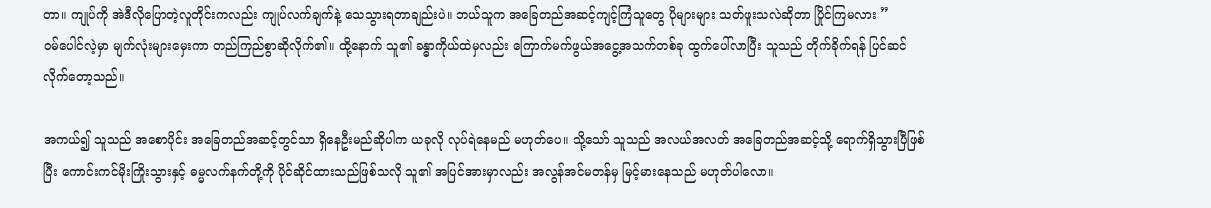တာ။ ကျုပ်ကို အဲဒီလိုပြောတဲ့လူတိုင်းကလည်း ကျုပ်လက်ချက်နဲ့ သေသွားရတာချည်းပဲ။ ဘယ်သူက အခြေတည်အဆင့်ကျင့်ကြံသူတွေ ပိုများများ သတ်ဖူးသလဲဆိုတာ ပြိုင်ကြမလား ”
ဝမ်ပေါင်လဲ့မှာ မျက်လုံးများမှေးကာ တည်ကြည်စွာဆိုလိုက်၏။ ထို့နောက် သူ၏ ခန္ဓာကိုယ်ထဲမှလည်း ကြောက်မက်ဖွယ်အငွေ့အသက်တစ်ခု ထွက်ပေါ်လာပြီး သူသည် တိုက်ခိုက်ရန် ပြင်ဆင်လိုက်တော့သည်။

အကယ်၍ သူသည် အစောပိုင်း အခြေတည်အဆင့်တွင်သာ ရှိနေဦးမည်ဆိုပါက ယခုလို လုပ်ရဲနေမည် မဟုတ်ပေ။ သို့သော် သူသည် အလယ်အလတ် အခြေတည်အဆင့်သို့ ရောက်ရှိသွားပြီဖြစ်ပြီး ကောင်းကင်မိုးကြိုးသွားနှင့် ဓမ္မလက်နက်တို့ကို ပိုင်ဆိုင်ထားသည်ဖြစ်သလို သူ၏ အပြင်အားမှာလည်း အလွန်အင်မတန်မှ မြင့်မားနေသည် မဟုတ်ပါလော။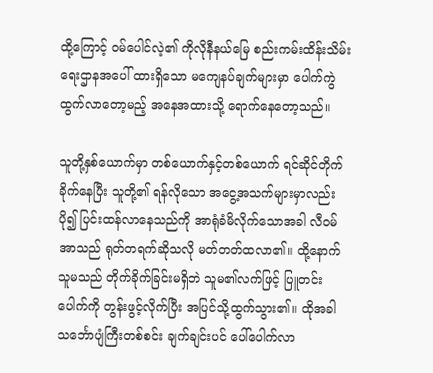ထို့ကြောင့် ဝမ်ပေါင်လဲ့၏ ကိုလိုနီနယ်မြေ စည်းကမ်းထိန်းသိမ်းရေးဌာနအပေါ် ထားရှိသော မကျေနပ်ချက်များမှာ ပေါက်ကွဲထွက်လာတော့မည့် အနေအထားသို့ ရောက်နေတော့သည်။

သူတို့နှစ်ယောက်မှာ တစ်ယောက်နှင့်တစ်ယောက် ရင်ဆိုင်တိုက်ခိုက်နေပြီး သူတို့၏ ရန်လိုသော အငွေ့အသက်များမှာလည်း ပို၍ ပြင်းထန်လာနေသည်ကို အာရုံခံမိလိုက်သောအခါ လီဝမ်အာသည် ရုတ်တရက်ဆိုသလို မတ်တတ်ထလာ၏။ ထို့နောက် သူမသည် တိုက်ခိုက်ခြင်းမရှိဘဲ သူမ၏လက်ဖြင့် ပြူတင်းပေါက်ကို တွန်းဖွင့်လိုက်ပြီး အပြင်သို့ထွက်သွား၏။ ထိုအခါ သင်္ဘောပျံကြီးတစ်စင်း ချက်ချင်းပင် ပေါ်ပေါက်လာ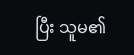ပြီး သူမ၏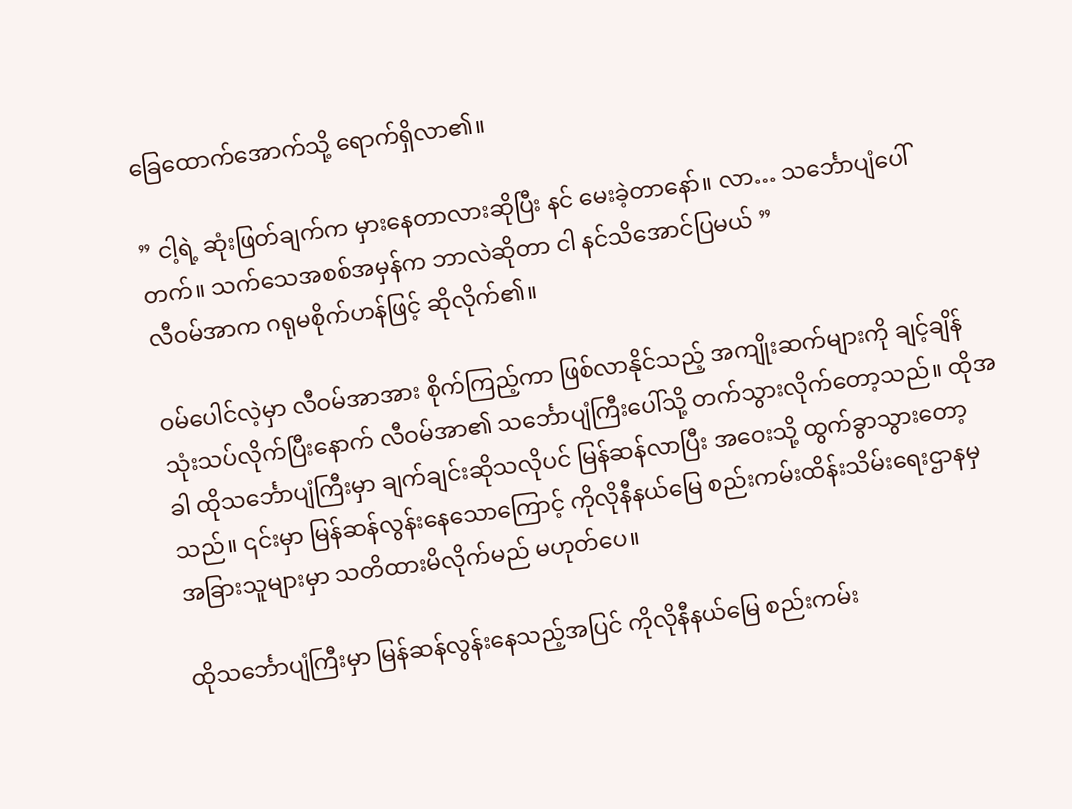ခြေထောက်အောက်သို့ ရောက်ရှိလာ၏။

” ငါ့ရဲ့ ဆုံးဖြတ်ချက်က မှားနေတာလားဆိုပြီး နင် မေးခဲ့တာနော်။ လာ… သင်္ဘောပျံပေါ်တက်။ သက်သေအစစ်အမှန်က ဘာလဲဆိုတာ ငါ နင်သိအောင်ပြမယ် ”
လီဝမ်အာက ဂရုမစိုက်ဟန်ဖြင့် ဆိုလိုက်၏။

ဝမ်ပေါင်လဲ့မှာ လီဝမ်အာအား စိုက်ကြည့်ကာ ဖြစ်လာနိုင်သည့် အကျိုးဆက်များကို ချင့်ချိန်သုံးသပ်လိုက်ပြီးနောက် လီဝမ်အာ၏ သင်္ဘောပျံကြီးပေါ်သို့ တက်သွားလိုက်တော့သည်။ ထိုအခါ ထိုသင်္ဘောပျံကြီးမှာ ချက်ချင်းဆိုသလိုပင် မြန်ဆန်လာပြီး အဝေးသို့ ထွက်ခွာသွားတော့သည်။ ၎င်းမှာ မြန်ဆန်လွန်းနေသောကြောင့် ကိုလိုနီနယ်မြေ စည်းကမ်းထိန်းသိမ်းရေးဌာနမှ အခြားသူများမှာ သတိထားမိလိုက်မည် မဟုတ်ပေ။

ထိုသင်္ဘောပျံကြီးမှာ မြန်ဆန်လွန်းနေသည့်အပြင် ကိုလိုနီနယ်မြေ စည်းကမ်း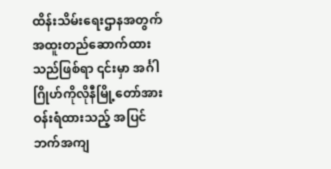ထိန်းသိမ်းရေးဌာနအတွက် အထူးတည်ဆောက်ထားသည်ဖြစ်ရာ ၎င်းမှာ အင်္ဂါဂြိုဟ်ကိုလိုနီမြို့တော်အား ဝန်းရံထားသည့် အပြင်ဘက်အကျ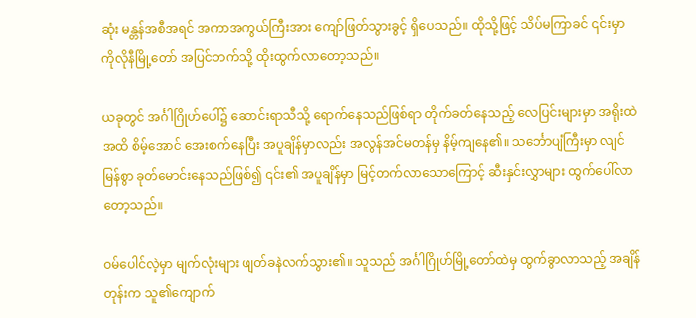ဆုံး မန္တန်အစီအရင် အကာအကွယ်ကြီးအား ကျော်ဖြတ်သွားခွင့် ရှိပေသည်။ ထိုသို့ဖြင့် သိပ်မကြာခင် ၎င်းမှာ ကိုလိုနီမြို့တော် အပြင်ဘက်သို့ ထိုးထွက်လာတော့သည်။

ယခုတွင် အင်္ဂါဂြိုဟ်ပေါ်၌ ဆောင်းရာသီသို့ ရောက်နေသည်ဖြစ်ရာ တိုက်ခတ်နေသည့် လေပြင်းများမှာ အရိုးထဲအထိ စိမ့်အောင် အေးစက်နေပြီး အပူချိန်မှာလည်း အလွန်အင်မတန်မှ နိမ့်ကျနေ၏။ သင်္ဘောပျံကြီးမှာ လျင်မြန်စွာ ခုတ်မောင်းနေသည်ဖြစ်၍ ၎င်း၏ အပူချိန်မှာ မြင့်တက်လာသောကြောင့် ဆီးနှင်းလွှာများ ထွက်ပေါ်လာတော့သည်။

ဝမ်ပေါင်လဲ့မှာ မျက်လုံးများ ဖျတ်ခနဲလက်သွား၏။ သူသည် အင်္ဂါဂြိုဟ်မြို့တော်ထဲမှ ထွက်ခွာလာသည့် အချိန်တုန်းက သူ၏ကျောက်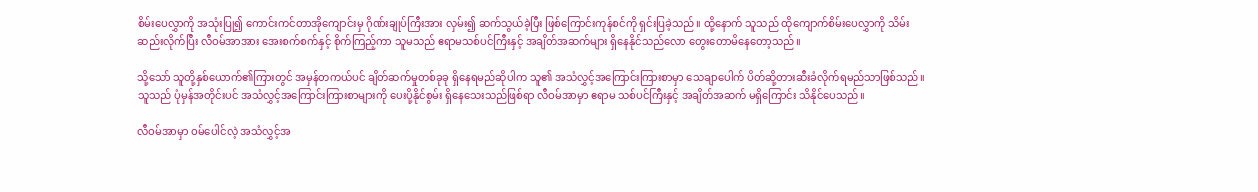စိမ်းပေလွှာကို အသုံးပြု၍ ကောင်းကင်တာအိုကျောင်းမှ ဂိုဏ်းချုပ်ကြီးအား လှမ်း၍ ဆက်သွယ်ခဲ့ပြီး ဖြစ်ကြောင်းကုန်စင်ကို ရှင်းပြခဲ့သည်။ ထို့နောက် သူသည် ထိုကျောက်စိမ်းပေလွှာကို သိမ်းဆည်းလိုက်ပြီး လီဝမ်အာအား အေးစက်စက်နှင့် စိုက်ကြည့်ကာ သူမသည် ဧရာမသစ်ပင်ကြီးနှင့် အချိတ်အဆက်များ ရှိနေနိုင်သည်လော တွေးတောမိနေတော့သည်။

သို့သော် သူတို့နှစ်ယောက်၏ကြားတွင် အမှန်တကယ်ပင် ချိတ်ဆက်မှုတစ်ခုခု ရှိနေရမည်ဆိုပါက သူ၏ အသံလွှင့်အကြောင်းကြားစာမှာ သေချာပေါက် ပိတ်ဆို့တားဆီးခံလိုက်ရမည်သာဖြစ်သည်။ သူသည် ပုံမှန်အတိုင်းပင် အသံလွှင့်အကြောင်းကြားစာများကို ပေးပို့နိုင်စွမ်း ရှိနေသေးသည်ဖြစ်ရာ လီဝမ်အာမှာ ဧရာမ သစ်ပင်ကြီးနှင့် အချိတ်အဆက် မရှိကြောင်း သိနိုင်ပေသည်။

လီဝမ်အာမှာ ဝမ်ပေါင်လဲ့ အသံလွှင့်အ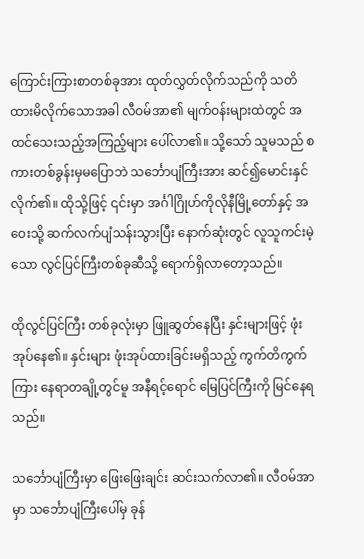ကြောင်းကြားစာတစ်ခုအား ထုတ်လွှတ်လိုက်သည်ကို သတိထားမိလိုက်သောအခါ လီဝမ်အာ၏ မျက်ဝန်းများထဲတွင် အထင်သေးသည့်အကြည့်များ ပေါ်လာ၏။ သို့သော် သူမသည် စကားတစ်ခွန်းမှမပြောဘဲ သင်္ဘောပျံကြီးအား ဆင်၍မောင်းနှင်လိုက်၏။ ထိုသို့ဖြင့် ၎င်းမှာ အင်္ဂါဂြိုဟ်ကိုလိုနီမြို့တော်နှင့် အဝေးသို့ ဆက်လက်ပျံသန်းသွားပြီး နောက်ဆုံးတွင် လူသူကင်းမဲ့သော လွင်ပြင်ကြီးတစ်ခုဆီသို့ ရောက်ရှိလာတော့သည်။

ထိုလွင်ပြင်ကြီး တစ်ခုလုံးမှာ ဖြူဆွတ်နေပြီး နှင်းများဖြင့် ဖုံးအုပ်နေ၏။ နှင်းများ ဖုံးအုပ်ထားခြင်းမရှိသည့် ကွက်တိကွက်ကြား နေရာတချို့တွင်မူ အနီရင့်ရောင် မြေပြင်ကြီးကို မြင်နေရသည်။

သင်္ဘောပျံကြီးမှာ ဖြေးဖြေးချင်း ဆင်းသက်လာ၏။ လီဝမ်အာမှာ သင်္ဘောပျံကြီးပေါ်မှ ခုန်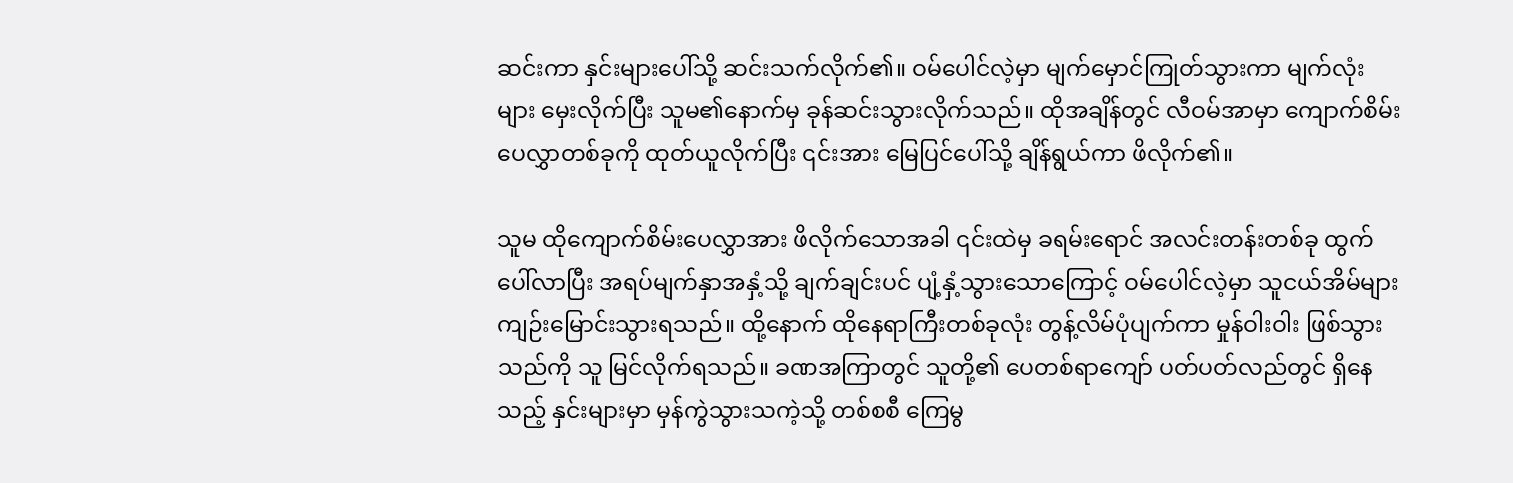ဆင်းကာ နှင်းများပေါ်သို့ ဆင်းသက်လိုက်၏။ ဝမ်ပေါင်လဲ့မှာ မျက်မှောင်ကြုတ်သွားကာ မျက်လုံးများ မှေးလိုက်ပြီး သူမ၏နောက်မှ ခုန်ဆင်းသွားလိုက်သည်။ ထိုအချိန်တွင် လီဝမ်အာမှာ ကျောက်စိမ်းပေလွှာတစ်ခုကို ထုတ်ယူလိုက်ပြီး ၎င်းအား မြေပြင်ပေါ်သို့ ချိန်ရွယ်ကာ ဖိလိုက်၏။

သူမ ထိုကျောက်စိမ်းပေလွှာအား ဖိလိုက်သောအခါ ၎င်းထဲမှ ခရမ်းရောင် အလင်းတန်းတစ်ခု ထွက်ပေါ်လာပြီး အရပ်မျက်နှာအနှံ့သို့ ချက်ချင်းပင် ပျံ့နှံ့သွားသောကြောင့် ဝမ်ပေါင်လဲ့မှာ သူငယ်အိမ်များ ကျဉ်းမြောင်းသွားရသည်။ ထို့နောက် ထိုနေရာကြီးတစ်ခုလုံး တွန့်လိမ်ပုံပျက်ကာ မှုန်ဝါးဝါး ဖြစ်သွားသည်ကို သူ မြင်လိုက်ရသည်။ ခဏအကြာတွင် သူတို့၏ ပေတစ်ရာကျော် ပတ်ပတ်လည်တွင် ရှိနေသည့် နှင်းများမှာ မှန်ကွဲသွားသကဲ့သို့ တစ်စစီ ကြေမွ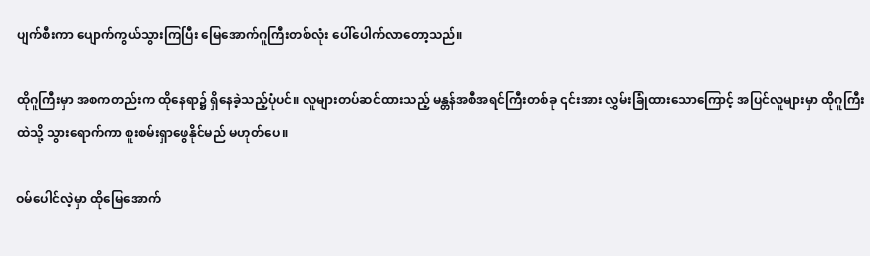ပျက်စီးကာ ပျောက်ကွယ်သွားကြပြီး မြေအောက်ဂူကြီးတစ်လုံး ပေါ်ပေါက်လာတော့သည်။

ထိုဂူကြီးမှာ အစကတည်းက ထိုနေရာ၌ ရှိနေခဲ့သည့်ပုံပင်။ လူများတပ်ဆင်ထားသည့် မန္တန်အစီအရင်ကြီးတစ်ခု ၎င်းအား လွှမ်းခြုံထားသောကြောင့် အပြင်လူများမှာ ထိုဂူကြီးထဲသို့ သွားရောက်ကာ စူးစမ်းရှာဖွေနိုင်မည် မဟုတ်ပေ။

ဝမ်ပေါင်လဲ့မှာ ထိုမြေအောက်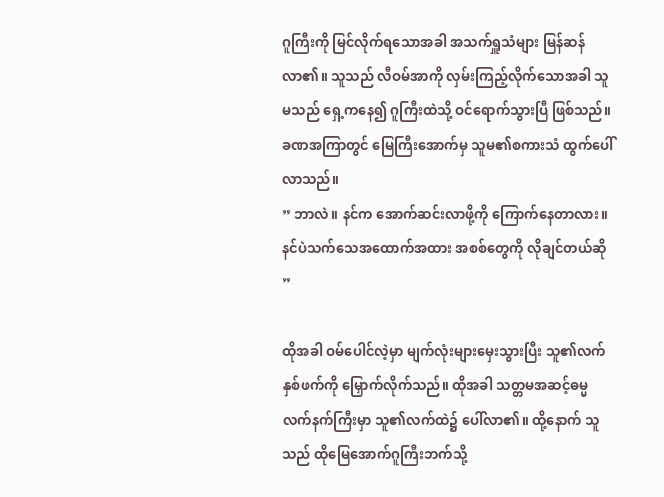ဂူကြီးကို မြင်လိုက်ရသောအခါ အသက်ရှူသံများ မြန်ဆန်လာ၏။ သူသည် လီဝမ်အာကို လှမ်းကြည့်လိုက်သောအခါ သူမသည် ရှေ့ကနေ၍ ဂူကြီးထဲသို့ ဝင်ရောက်သွားပြီ ဖြစ်သည်။ ခဏအကြာတွင် မြေကြီးအောက်မှ သူမ၏စကားသံ ထွက်ပေါ်လာသည်။
” ဘာလဲ။ နင်က အောက်ဆင်းလာဖို့ကို ကြောက်နေတာလား။ နင်ပဲသက်သေအထောက်အထား အစစ်တွေကို လိုချင်တယ်ဆို ”

ထိုအခါ ဝမ်ပေါင်လဲ့မှာ မျက်လုံးများမှေးသွားပြီး သူ၏လက်နှစ်ဖက်ကို မြှောက်လိုက်သည်။ ထိုအခါ သတ္တမအဆင့်ဓမ္မလက်နက်ကြီးမှာ သူ၏လက်ထဲ၌ ပေါ်လာ၏။ ထို့နောက် သူသည် ထိုမြေအောက်ဂူကြီးဘက်သို့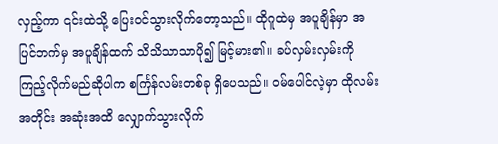လှည့်ကာ ၎င်းထဲသို့ ပြေးဝင်သွားလိုက်တော့သည်။ ထိုဂူထဲမှ အပူချိန်မှာ အပြင်ဘက်မှ အပူချိန်ထက် သိသိသာသာပို၍ မြင့်မား၏။ ခပ်လှမ်းလှမ်းကို ကြည့်လိုက်မည်ဆိုပါက စင်္ကြန်လမ်းတစ်ခု ရှိပေသည်။ ဝမ်ပေါင်လဲ့မှာ ထိုလမ်းအတိုင်း အဆုံးအထိ လျှောက်သွားလိုက်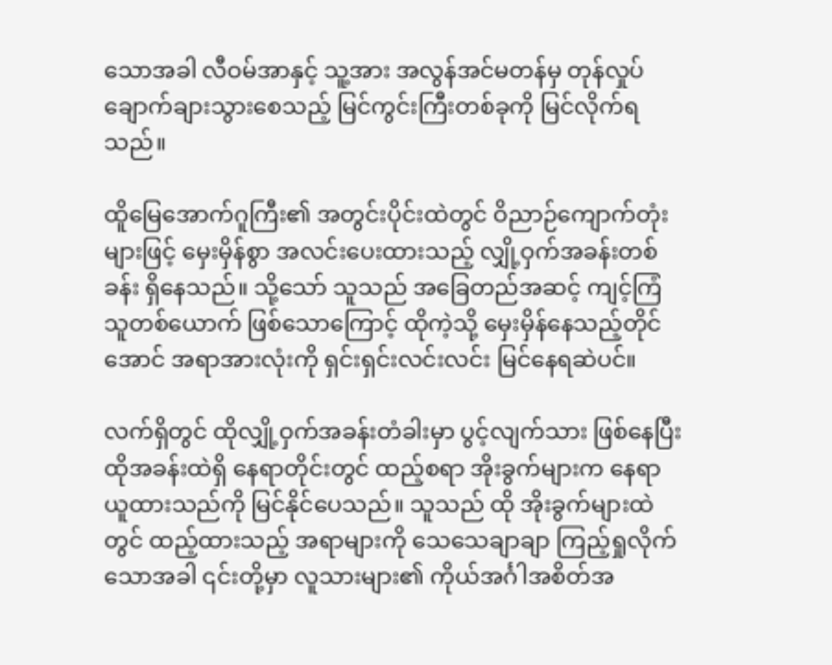သောအခါ လီဝမ်အာနှင့် သူ့အား အလွန်အင်မတန်မှ တုန်လှုပ်ချောက်ချားသွားစေသည့် မြင်ကွင်းကြီးတစ်ခုကို မြင်လိုက်ရသည်။

ထိူမြေအောက်ဂူကြီး၏ အတွင်းပိုင်းထဲတွင် ဝိညာဉ်ကျောက်တုံးများဖြင့် မှေးမှိန်စွာ အလင်းပေးထားသည့် လျှို့ဝှက်အခန်းတစ်ခန်း ရှိနေသည်။ သို့သော် သူသည် အခြေတည်အဆင့် ကျင့်ကြံသူတစ်ယောက် ဖြစ်သောကြောင့် ထိုကဲ့သို့ မှေးမှိန်နေသည့်တိုင်အောင် အရာအားလုံးကို ရှင်းရှင်းလင်းလင်း မြင်နေရဆဲပင်။

လက်ရှိတွင် ထိုလျှို့ဝှက်အခန်းတံခါးမှာ ပွင့်လျက်သား ဖြစ်နေပြီး ထိုအခန်းထဲရှိ နေရာတိုင်းတွင် ထည့်စရာ အိုးခွက်များက နေရာယူထားသည်ကို မြင်နိုင်ပေသည်။ သူသည် ထို အိုးခွက်များထဲတွင် ထည့်ထားသည့် အရာများကို သေသေချာချာ ကြည့်ရှုလိုက်သောအခါ ၎င်းတို့မှာ လူသားများ၏ ကိုယ်အင်္ဂါအစိတ်အ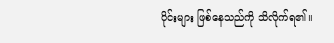ပိုင်းများ ဖြစ်နေသည်ကို သိလိုက်ရ၏။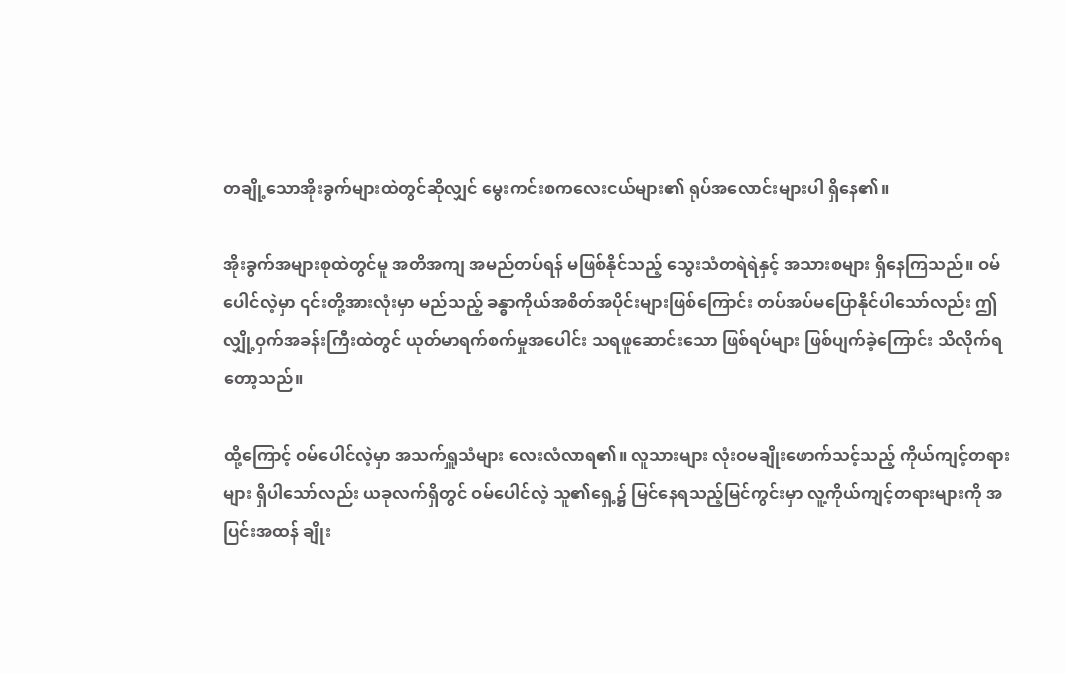တချို့သောအိုးခွက်များထဲတွင်ဆိုလျှင် မွေးကင်းစကလေးငယ်များ၏ ရုပ်အလောင်းများပါ ရှိနေ၏။

အိုးခွက်အများစုထဲတွင်မူ အတိအကျ အမည်တပ်ရန် မဖြစ်နိုင်သည့် သွေးသံတရဲရဲနှင့် အသားစများ ရှိနေကြသည်။ ဝမ်ပေါင်လဲ့မှာ ၎င်းတို့အားလုံးမှာ မည်သည့် ခန္ဓာကိုယ်အစိတ်အပိုင်းများဖြစ်ကြောင်း တပ်အပ်မပြောနိုင်ပါသော်လည်း ဤ လျှို့ဝှက်အခန်းကြီးထဲတွင် ယုတ်မာရက်စက်မှုအပေါင်း သရဖူဆောင်းသော ဖြစ်ရပ်များ ဖြစ်ပျက်ခဲ့ကြောင်း သိလိုက်ရတော့သည်။

ထို့ကြောင့် ဝမ်ပေါင်လဲ့မှာ အသက်ရှူသံများ လေးလံလာရ၏။ လူသားများ လုံးဝမချိုးဖောက်သင့်သည့် ကိုယ်ကျင့်တရားများ ရှိပါသော်လည်း ယခုလက်ရှိတွင် ဝမ်ပေါင်လဲ့ သူ၏ရှေ့၌ မြင်နေရသည့်မြင်ကွင်းမှာ လူ့ကိုယ်ကျင့်တရားများကို အပြင်းအထန် ချိုး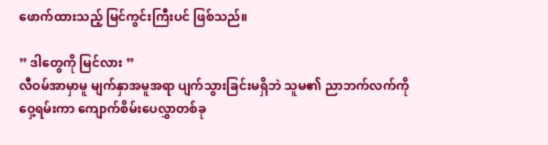ဖောက်ထားသည့် မြင်ကွင်းကြီးပင် ဖြစ်သည်။

” ဒါတွေကို မြင်လား ”
လီဝမ်အာမှာမူ မျက်နှာအမူအရာ ပျက်သွားခြင်းမရှိဘဲ သူမ၏ ညာဘက်လက်ကို ဝှေ့ရမ်းကာ ကျောက်စိမ်းပေလွှာတစ်ခု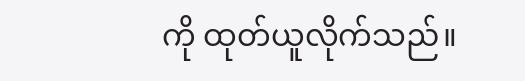ကို ထုတ်ယူလိုက်သည်။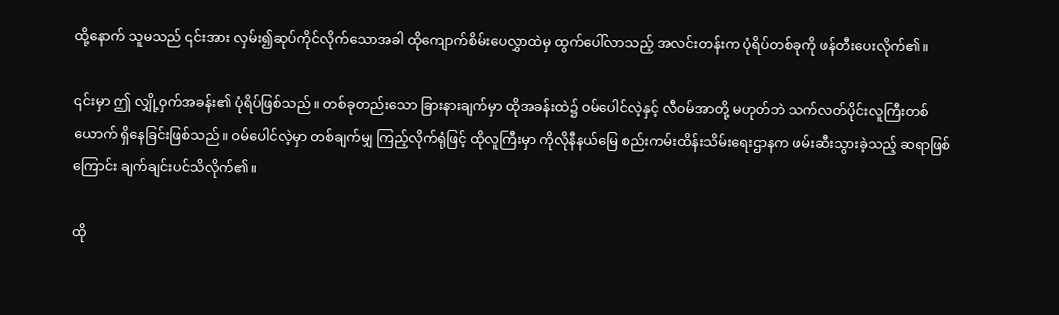ထို့နောက် သူမသည် ၎င်းအား လှမ်း၍ဆုပ်ကိုင်လိုက်သောအခါ ထိုကျောက်စိမ်းပေလွှာထဲမှ ထွက်ပေါ်လာသည့် အလင်းတန်းက ပုံရိပ်တစ်ခုကို ဖန်တီးပေးလိုက်၏။

၎င်းမှာ ဤ လျှို့ဝှက်အခန်း၏ ပုံရိပ်ဖြစ်သည်။ တစ်ခုတည်းသော ခြားနားချက်မှာ ထိုအခန်းထဲ၌ ဝမ်ပေါင်လဲ့နှင့် လီဝမ်အာတို့ မဟုတ်ဘဲ သက်လတ်ပိုင်းလူကြီးတစ်ယောက် ရှိနေခြင်းဖြစ်သည်။ ဝမ်ပေါင်လဲ့မှာ တစ်ချက်မျှ ကြည့်လိုက်ရုံဖြင့် ထိုလူကြီးမှာ ကိုလိုနီနယ်မြေ စည်းကမ်းထိန်းသိမ်းရေးဌာနက ဖမ်းဆီးသွားခဲ့သည့် ဆရာဖြစ်ကြောင်း ချက်ချင်းပင်သိလိုက်၏။

ထို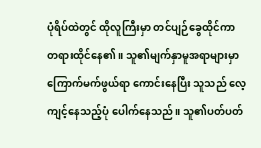ပုံရိပ်ထဲတွင် ထိုလူကြီးမှာ တင်ပျဉ်ခွေထိုင်ကာ တရားထိုင်နေ၏။ သူ၏မျက်နှာမူအရာများမှာ ကြောက်မက်ဖွယ်ရာ ကောင်းနေပြီး သူသည် လေ့ကျင့်နေသည့်ပုံ ပေါက်နေသည်။ သူ၏ပတ်ပတ်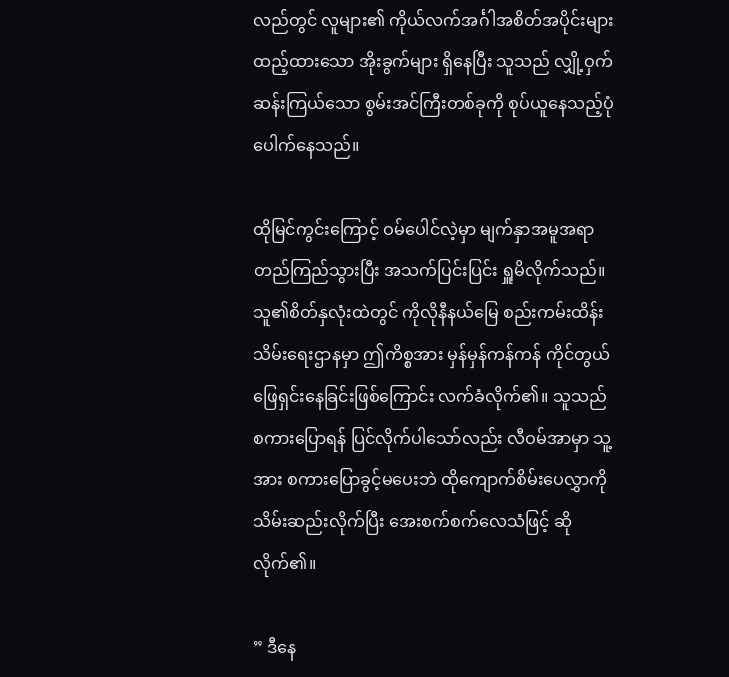လည်တွင် လူများ၏ ကိုယ်လက်အင်္ဂါအစိတ်အပိုင်းများထည့်ထားသော အိုးခွက်များ ရှိနေပြီး သူသည် လျှို့ဝှက်ဆန်းကြယ်သော စွမ်းအင်ကြီးတစ်ခုကို စုပ်ယူနေသည့်ပုံ ပေါက်နေသည်။

ထိုမြင်ကွင်းကြောင့် ဝမ်ပေါင်လဲ့မှာ မျက်နှာအမူအရာ တည်ကြည်သွားပြီး အသက်ပြင်းပြင်း ရှူမိလိုက်သည်။ သူ၏စိတ်နှလုံးထဲတွင် ကိုလိုနီနယ်မြေ စည်းကမ်းထိန်းသိမ်းရေးဌာနမှာ ဤကိစ္စအား မှန်မှန်ကန်ကန် ကိုင်တွယ်ဖြေရှင်းနေခြင်းဖြစ်ကြောင်း လက်ခံလိုက်၏။ သူသည် စကားပြောရန် ပြင်လိုက်ပါသော်လည်း လီဝမ်အာမှာ သူ့အား စကားပြောခွင့်မပေးဘဲ ထိုကျောက်စိမ်းပေလွှာကို သိမ်းဆည်းလိုက်ပြီး အေးစက်စက်လေသံဖြင့် ဆိုလိုက်၏။

” ဒီနေ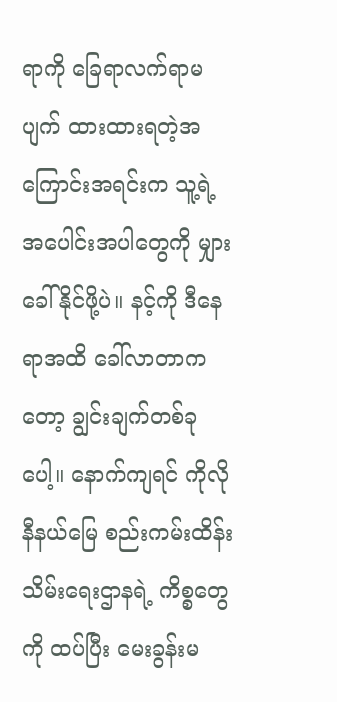ရာကို ခြေရာလက်ရာမပျက် ထားထားရတဲ့အကြောင်းအရင်းက သူ့ရဲ့အပေါင်းအပါတွေကို မျှားခေါ်နိုင်ဖို့ပဲ။ နင့်ကို ဒီနေရာအထိ ခေါ်လာတာကတော့ ချွင်းချက်တစ်ခုပေါ့။ နောက်ကျရင် ကိုလိုနီနယ်မြေ စည်းကမ်းထိန်းသိမ်းရေးဌာနရဲ့ ကိစ္စတွေကို ထပ်ပြီး မေးခွန်းမ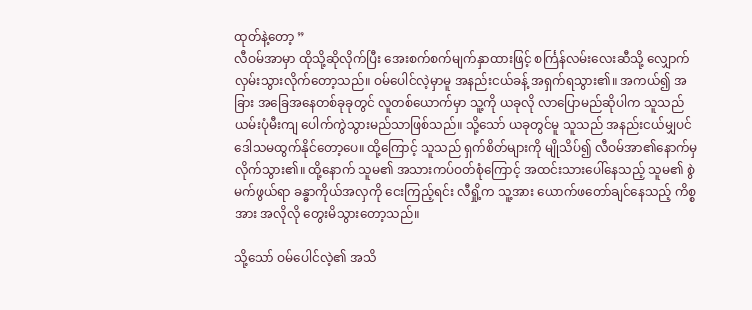ထုတ်နဲ့တော့ ”
လီဝမ်အာမှာ ထိုသို့ဆိုလိုက်ပြီး အေးစက်စက်မျက်နှာထားဖြင့် စင်္ကြန်လမ်းလေးဆီသို့ လျှောက်လှမ်းသွားလိုက်တော့သည်။ ဝမ်ပေါင်လဲ့မှာမူ အနည်းငယ်ခန့် အရှက်ရသွား၏။ အကယ်၍ အခြား အခြေအနေတစ်ခုခုတွင် လူတစ်ယောက်မှာ သူ့ကို ယခုလို လာပြောမည်ဆိုပါက သူသည် ယမ်းပုံမီးကျ ပေါက်ကွဲသွားမည်သာဖြစ်သည်။ သို့သော် ယခုတွင်မူ သူသည် အနည်းငယ်မျှပင် ဒေါသမထွက်နိုင်တော့ပေ။ ထို့ကြောင့် သူသည် ရှက်စိတ်များကို မျိုသိပ်၍ လီဝမ်အာ၏နောက်မှ လိုက်သွား၏။ ထို့နောက် သူမ၏ အသားကပ်ဝတ်စုံကြောင့် အထင်းသားပေါ်နေသည့် သူမ၏ စွဲမက်ဖွယ်ရာ ခန္ဓာကိုယ်အလှကို ငေးကြည့်ရင်း လီရှို့က သူ့အား ယောက်ဖတော်ချင်နေသည့် ကိစ္စအား အလိုလို တွေးမိသွားတော့သည်။

သို့သော် ဝမ်ပေါင်လဲ့၏ အသိ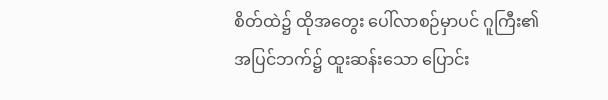စိတ်ထဲ၌ ထိုအတွေး ပေါ်လာစဉ်မှာပင် ဂူကြီး၏ အပြင်ဘက်၌ ထူးဆန်းသော ပြောင်း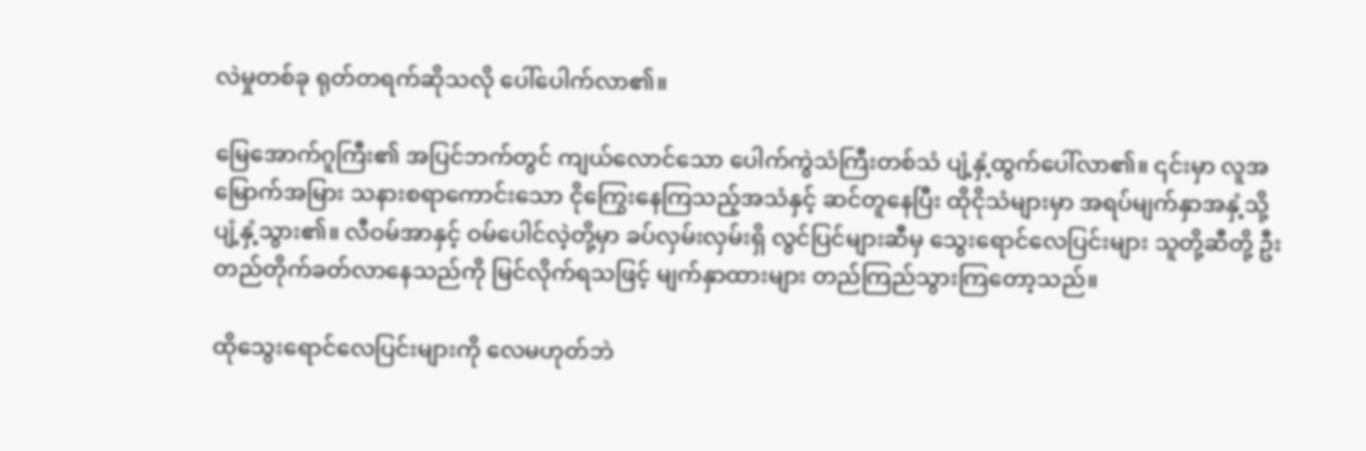လဲမှုတစ်ခု ရုတ်တရက်ဆိုသလို ပေါ်ပေါက်လာ၏။

မြေအောက်ဂူကြီး၏ အပြင်ဘက်တွင် ကျယ်လောင်သော ပေါက်ကွဲသံကြီးတစ်သံ ပျံ့နှံ့ထွက်ပေါ်လာ၏။ ၎င်းမှာ လူအမြောက်အမြား သနားစရာကောင်းသော ငိုကြွေးနေကြသည့်အသံနှင့် ဆင်တူနေပြီး ထိုငိုသံများမှာ အရပ်မျက်နှာအနှံ့သို့ ပျံ့နှံ့သွား၏။ လီဝမ်အာနှင့် ဝမ်ပေါင်လဲ့တို့မှာ ခပ်လှမ်းလှမ်းရှိ လွင်ပြင်များဆီမှ သွေးရောင်လေပြင်းများ သူတို့ဆီတို့ ဦးတည်တိုက်ခတ်လာနေသည်ကို မြင်လိုက်ရသဖြင့် မျက်နှာထားများ တည်ကြည်သွားကြတော့သည်။

ထို‌သွေးရောင်လေပြင်းများကို လေမဟုတ်ဘဲ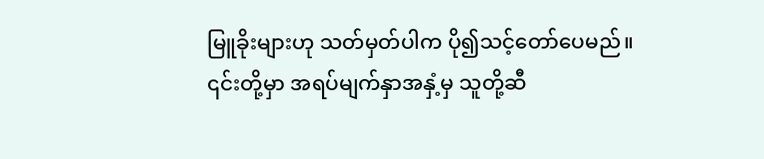မြူခိုးများဟု သတ်မှတ်ပါက ပို၍သင့်တော်ပေမည်။ ၎င်းတို့မှာ အရပ်မျက်နှာအနှံ့မှ သူတို့ဆီ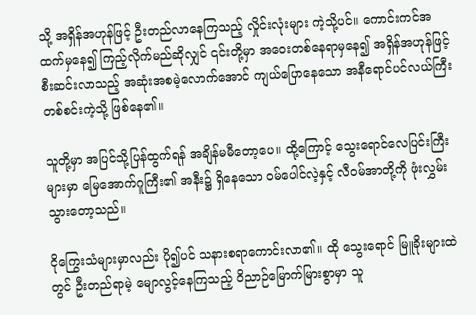သို့ အရှိန်အဟုန်ဖြင့် ဦးတည်လာနေကြသည့် လှိုင်းလုံးများ ကဲ့သို့ပင်။ ကောင်းကင်အထက်မှနေ၍ ကြည့်လိုက်မည်ဆိုလျှင် ၎င်းတို့မှာ အဝေးတစ်နေရာမှနေ၍ အရှိန်အဟုန်ဖြင့် စီးဆင်းလာသည့် အဆုံးအစမဲ့လောက်အောင် ကျယ်ပြောနေသော အနီရောင်ပင်လယ်ကြီး တစ်စင်းကဲ့သို့ ဖြစ်နေ၏။

သူတို့မှာ အပြင်သို့ပြန်ထွက်ရန် အချိန်မမီတော့ပေ။ ထို့ကြောင့် သွေးရောင်လေပြင်းကြီးများမှာ မြေအောက်ဂူကြီး၏ အနီး၌ ရှိနေသော ဝမ်ပေါင်လဲ့နှင့် လီဝမ်အာတို့ကို ဖုံးလွှမ်းသွားတော့သည်။

ငိုကြွေးသံများမှာလည်း ပို၍ပင် သနားစရာကောင်းလာ၏။ ထို သွေးရောင် မြူခိုးများထဲတွင် ဦးတည်ရာမဲ့ မျောလွင့်နေကြသည့် ဝိညာဉ်မြောက်မြားစွာမှာ သူ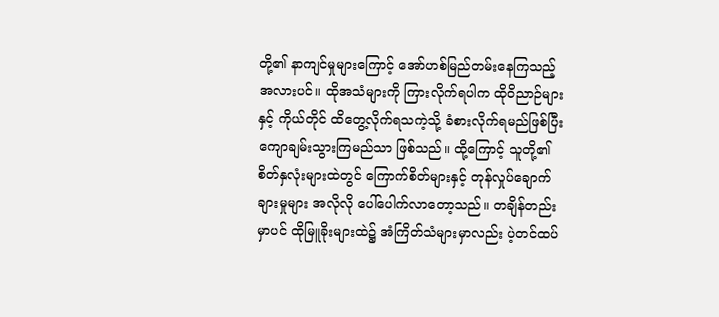တို့၏ နာကျင်မှုများကြောင့် အော်ဟစ်မြည်တမ်းနေကြသည့် အလားပင်။ ထိုအသံများကို ကြားလိုက်ရပါက ထိုဝိညာဉ်များနှင့် ကိုယ်တိုင် ထိတွေ့လိုက်ရသကဲ့သို့ ခံစားလိုက်ရမည်ဖြစ်ပြီး ကျောချမ်းသွားကြမည်သာ ဖြစ်သည်။ ထို့ကြောင့် သူတို့၏ စိတ်နှလုံးများထဲတွင် ကြောက်စိတ်များနှင့် တုန်လှုပ်ချောက်ချားမှုများ အလိုလို ပေါ်ပေါက်လာတော့သည်။ တချိန်တည်းမှာပင် ထိုမြူခိုးများထဲ၌ အံကြိတ်သံများမှာလည်း ပဲ့တင်ထပ်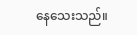နေသေးသည်။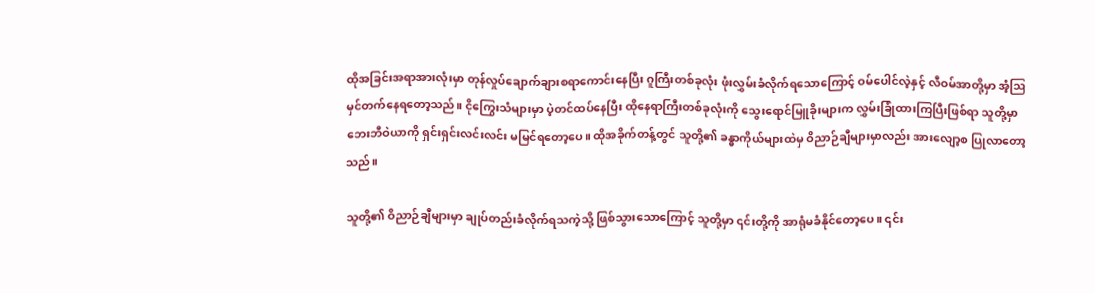ထိုအခြင်းအရာအားလုံးမှာ တုန်လှုပ်ချောက်ချားစရာကောင်းနေပြီး ဂူကြီးတစ်ခုလုံး ဖုံးလွှမ်းခံလိုက်ရသောကြောင့် ဝမ်ပေါင်လဲ့နှင့် လီဝမ်အာတို့မှာ အံ့ဩမှင်တက်နေရတော့သည်။ ငိုကြွေးသံများမှာ ပဲ့တင်ထပ်နေပြီး ထိုနေရာကြီးတစ်ခုလုံးကို သွေးရောင်မြူခိုးများက လွှမ်းခြုံထားကြပြီးဖြစ်ရာ သူတို့မှာ ဘေးဘီဝဲယာကို ရှင်းရှင်းလင်းလင်း မမြင်ရတော့ပေ။ ထိုအခိုက်တန့်တွင် သူတို့၏ ခန္ဓာကိုယ်များထဲမှ ဝိညာဉ်ချီများမှာလည်း အားလျော့စ ပြုလာတော့သည်။

သူတို့၏ ဝိညာဉ်ချီများမှာ ချုပ်တည်းခံလိုက်ရသကဲ့သို့ ဖြစ်သွားသောကြောင့် သူတို့မှာ ၎င်းတို့ကို အာရုံမခံနိုင်တော့ပေ။ ၎င်း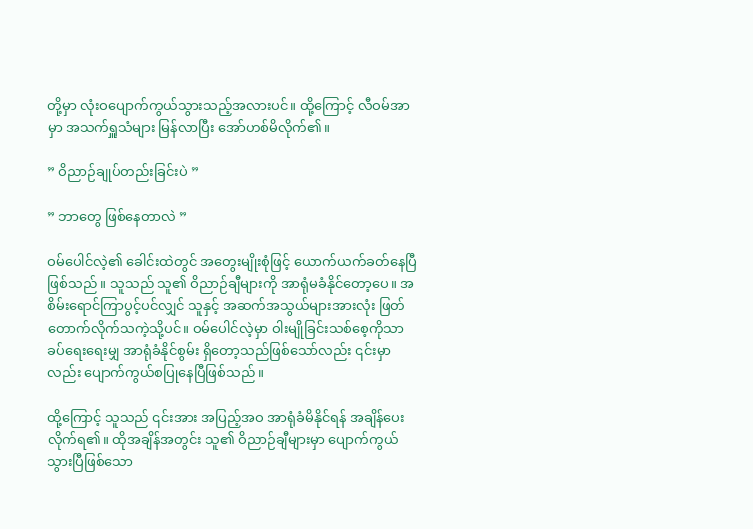တို့မှာ လုံးဝပျောက်ကွယ်သွားသည့်အလားပင်။ ထို့ကြောင့် လီဝမ်အာမှာ အသက်ရှူသံများ မြန်လာပြီး အော်ဟစ်မိလိုက်၏။

” ဝိညာဉ်ချုပ်တည်းခြင်းပဲ ”

” ဘာတွေ ဖြစ်နေတာလဲ ”

ဝမ်ပေါင်လဲ့၏ ခေါင်းထဲတွင် အတွေးမျိုးစုံဖြင့် ယောက်ယက်ခတ်နေပြီဖြစ်သည်။ သူသည် သူ၏ ဝိညာဉ်ချီများကို အာရုံမခံနိုင်တော့ပေ။ အစိမ်းရောင်ကြာပွင့်ပင်လျှင် သူနှင့် အဆက်အသွယ်များအားလုံး ဖြတ်တောက်လိုက်သကဲ့သို့ပင်။ ဝမ်ပေါင်လဲ့မှာ ဝါးမျိုခြင်းသစ်စေ့ကိုသာ ခပ်ရေးရေးမျှ အာရုံခံနိုင်စွမ်း ရှိတော့သည်ဖြစ်သော်လည်း ၎င်းမှာလည်း ပျောက်ကွယ်စပြုနေပြီဖြစ်သည်။

ထို့ကြောင့် သူသည် ၎င်းအား အပြည့်အဝ အာရုံခံမိနိုင်ရန် အချိန်ပေးလိုက်ရ၏။ ထိုအချိန်အတွင်း သူ၏ ဝိညာဉ်ချီများမှာ ပျောက်ကွယ်သွားပြီဖြစ်သော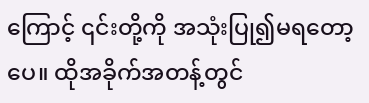ကြောင့် ၎င်းတို့ကို အသုံးပြု၍မရတော့ပေ။ ထိုအခိုက်အတန့်တွင်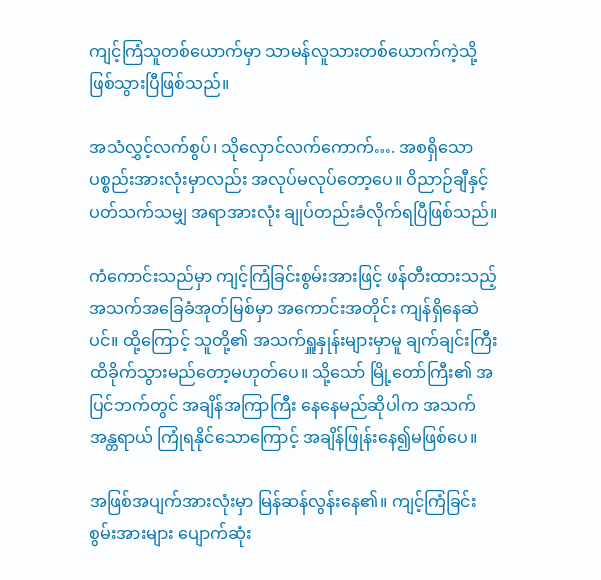ကျင့်ကြံသူတစ်ယောက်မှာ သာမန်လူသားတစ်ယောက်ကဲ့သို့ ဖြစ်သွားပြီဖြစ်သည်။

အသံလွှင့်လက်စွပ်၊ သိုလှောင်လက်ကောက်…. အစရှိသော ပစ္စည်းအားလုံးမှာလည်း အလုပ်မလုပ်တော့ပေ။ ဝိညာဉ်ချီနှင့် ပတ်သက်သမျှ အရာအားလုံး ချုပ်တည်းခံလိုက်ရပြီဖြစ်သည်။

ကံကောင်းသည်မှာ ကျင့်ကြံခြင်းစွမ်းအားဖြင့် ဖန်တီးထားသည့် အသက်အခြေခံအုတ်မြစ်မှာ အကောင်းအတိုင်း ကျန်ရှိနေဆဲပင်။ ထို့ကြောင့် သူတို့၏ အသက်ရှူနှုန်းများမှာမူ ချက်ချင်းကြီး ထိခိုက်သွားမည်တော့မဟုတ်ပေ။ သို့သော် မြို့တော်ကြီး၏ အပြင်ဘက်တွင် အချိန်အကြာကြီး နေနေမည်ဆိုပါက အသက်အန္တရာယ် ကြုံရနိုင်သောကြောင့် အချိန်ဖြုန်းနေ၍မဖြစ်ပေ။

အဖြစ်အပျက်အားလုံးမှာ မြန်ဆန်လွန်းနေ၏။ ကျင့်ကြံခြင်းစွမ်းအားများ ပျောက်ဆုံး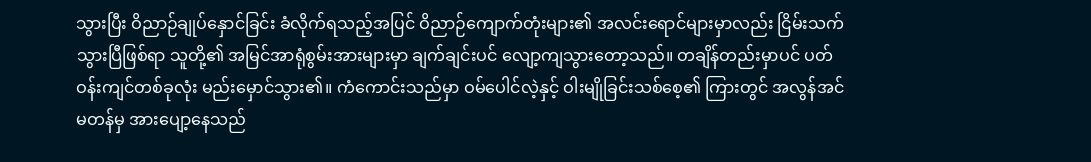သွားပြီး ဝိညာဉ်ချုပ်နှောင်ခြင်း ခံလိုက်ရသည့်အပြင် ဝိညာဉ်ကျောက်တုံးများ၏ အလင်းရောင်များမှာလည်း ငြိမ်းသက်သွားပြီဖြစ်ရာ သူတို့၏ အမြင်အာရုံစွမ်းအားများမှာ ချက်ချင်းပင် လျော့ကျသွားတော့သည်။ တချိန်တည်းမှာပင် ပတ်ဝန်းကျင်တစ်ခုလုံး မည်းမှောင်သွား၏။ ကံကောင်းသည်မှာ ဝမ်ပေါင်လဲ့နှင့် ဝါးမျိုခြင်းသစ်စေ့၏ ကြားတွင် အလွန်အင်မတန်မှ အားပျော့နေသည်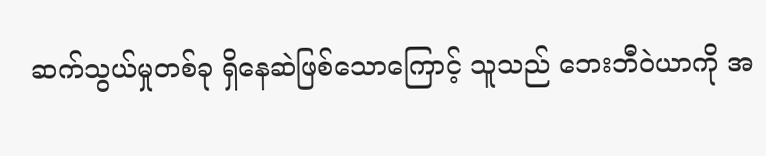ဆက်သွယ်မှုတစ်ခု ရှိနေဆဲဖြစ်သောကြောင့် သူသည် ဘေးဘီဝဲယာကို အ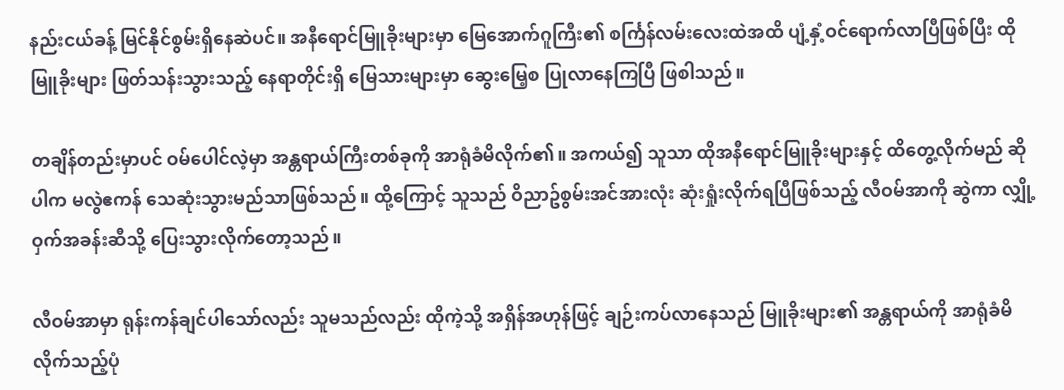နည်းငယ်ခန့် မြင်နိုင်စွမ်းရှိနေဆဲပင်။ အနီရောင်မြူခိုးများမှာ မြေအောက်ဂူကြီး၏ စင်္ကြန်လမ်းလေးထဲအထိ ပျံ့နှံ့ဝင်ရောက်လာပြီဖြစ်ပြီး ထိုမြူခိုးများ ဖြတ်သန်းသွားသည့် နေရာတိုင်းရှိ မြေသားများမှာ ဆွေးမြေ့စ ပြုလာနေကြပြီ ဖြစါသည်။

တချိန်တည်းမှာပင် ဝမ်ပေါင်လဲ့မှာ အန္တရာယ်ကြီးတစ်ခုကို အာရုံခံမိလိုက်၏။ အကယ်၍ သူသာ ထိုအနီရောင်မြူခိုးများနှင့် ထိတွေ့လိုက်မည် ဆိုပါက မလွဲဧကန် သေဆုံးသွားမည်သာဖြစ်သည်။ ထို့ကြောင့် သူသည် ဝိညာဥ်စွမ်းအင်အားလုံး ဆုံးရှုံးလိုက်ရပြီဖြစ်သည့် လီဝမ်အာကို ဆွဲကာ လျှို့ဝှက်အခန်းဆီသို့ ပြေးသွားလိုက်တော့သည်။

လီဝမ်အာမှာ ရုန်းကန်ချင်ပါသော်လည်း သူမသည်လည်း ထိုကဲ့သို့ အရှိန်အဟုန်ဖြင့် ချဉ်းကပ်လာနေသည် မြူခိုးများ၏ အန္တရာယ်ကို အာရုံခံမိလိုက်သည့်ပုံ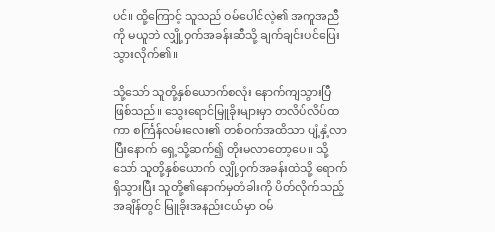ပင်။ ထို့ကြောင့် သူသည် ဝမ်ပေါင်လဲ့၏ အကူအညီကို မယူဘဲ လျှို့ဝှက်အခန်းဆီသို့ ချက်ချင်းပင်ပြေးသွားလိုက်၏။

သို့သော် သူတို့နှစ်ယောက်စလုံး နောက်ကျသွားပြီဖြစ်သည်။ သွေးရောင်မြူခိုးများမှာ တလိပ်လိပ်ထကာ စင်္ကြန်လမ်းလေး၏ တစ်ဝက်အထိသာ ပျံ့နှံ့လာပြီးနောက် ရှေ့သို့ဆက်၍ တိုးမလာတော့ပေ။ သို့သော် သူတို့နှစ်ယောက် လျှို့ဝှက်အခန်းထဲသို့ ရောက်ရှိသွားပြီး သူတို့၏နောက်မှတံခါးကို ပိတ်လိုက်သည့်အချိန်တွင် မြူခိုးအနည်းငယ်မှာ ဝမ်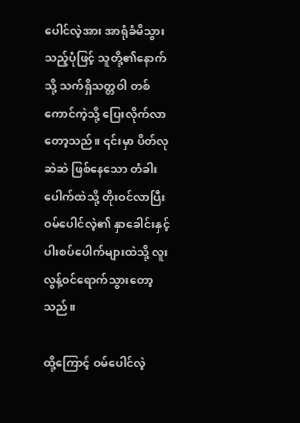ပေါင်လဲ့အား အာရုံခံမိသွားသည့်ပုံဖြင့် သူတို့၏နောက်သို့ သက်ရှိသတ္တဝါ တစ်ကောင်ကဲ့သို့ ပြေးလိုက်လာတော့သည်။ ၎င်းမှာ ပိတ်လုဆဲဆဲ ဖြစ်နေသော တံခါးပေါက်ထဲသို့ တိုးဝင်လာပြီး ဝမ်ပေါင်လဲ့၏ နှာခေါင်းနှင့် ပါးစပ်ပေါက်များထဲသို့ လူးလွန့်ဝင်ရောက်သွားတော့သည်။

ထို့ကြောင့် ဝမ်ပေါင်လဲ့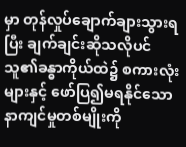မှာ တုန်လှုပ်ချောက်ချားသွားရပြီး ချက်ချင်းဆိုသလိုပင် သူ၏ခန္ဓာကိုယ်ထဲ၌ စကားလုံးများနှင့် ဖော်ပြ၍မရနိုင်သော နာကျင်မှုတစ်မျိုးကို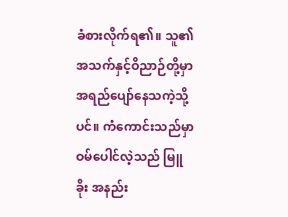ခံစားလိုက်ရ၏။ သူ၏ အသက်နှင့်ဝိညာဉ်တို့မှာ အရည်ပျော်နေသကဲ့သို့ပင်။ ကံကောင်းသည်မှာ ဝမ်ပေါင်လဲ့သည် မြူခိုး အနည်း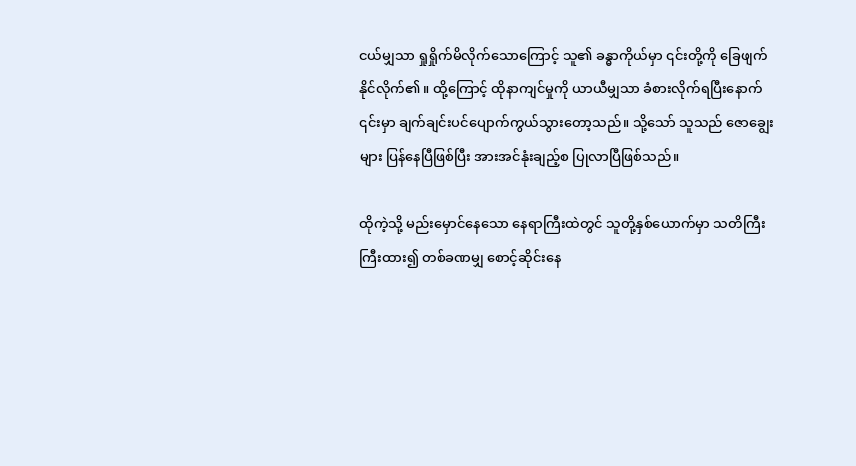ငယ်မျှသာ ရှုရှိုက်မိလိုက်သောကြောင့် သူ၏ ခန္ဓာကိုယ်မှာ ၎င်းတို့ကို ခြေဖျက်နိုင်လိုက်၏။ ထို့ကြောင့် ထိုနာကျင်မှုကို ယာယီမျှသာ ခံစားလိုက်ရပြီးနောက် ၎င်းမှာ ချက်ချင်းပင်ပျောက်ကွယ်သွားတော့သည်။ သို့သော် သူသည် ဇောချွေးများ ပြန်နေပြီဖြစ်ပြီး အားအင်နုံးချည့်စ ပြုလာပြီဖြစ်သည်။

ထိုကဲ့သို့ မည်းမှောင်နေသော နေရာကြီးထဲတွင် သူတို့နှစ်ယောက်မှာ သတိကြီးကြီးထား၍ တစ်ခဏမျှ စောင့်ဆိုင်းနေ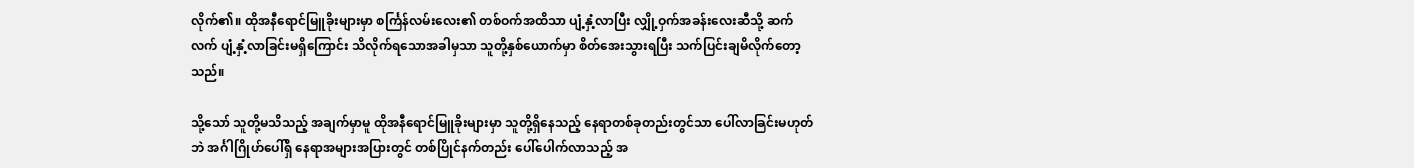လိုက်၏။ ထိုအနီရောင်မြူခိုးများမှာ စင်္ကြန်လမ်းလေး၏ တစ်ဝက်အထိသာ ပျံ့နှံ့လာပြီး လျှို့ဝှက်အခန်းလေးဆီသို့ ဆက်လက် ပျံ့နှံ့လာခြင်းမရှိကြောင်း သိလိုက်ရသောအခါမှသာ သူတို့နှစ်ယောက်မှာ စိတ်အေးသွားရပြီး သက်ပြင်းချမိလိုက်တော့သည်။

သို့သော် သူတို့မသိသည့် အချက်မှာမူ ထိုအနီရောင်မြူခိုးများမှာ သူတို့ရှိနေသည့် နေရာတစ်ခုတည်းတွင်သာ ပေါ်လာခြင်းမဟုတ်ဘဲ အင်္ဂါဂြိုဟ်ပေါ်ရှိ နေရာအများအပြားတွင် တစ်ပြိုင်နက်တည်း ပေါ်ပေါက်လာသည့် အ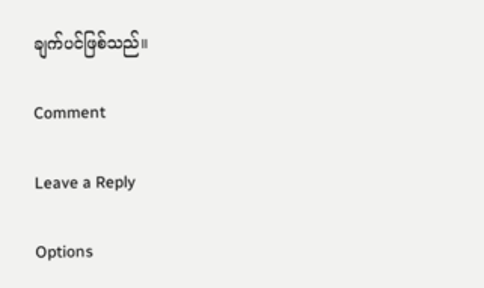ချက်ပင်ဖြစ်သည်။

Comment

Leave a Reply

Options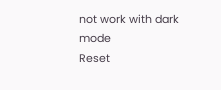not work with dark mode
Reset